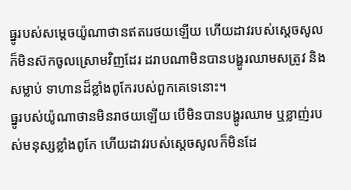ធ្នូរបស់សម្តេចយ៉ូណាថានឥតរេថយឡើយ ហើយដាវរបស់ស្តេចសូល ក៏មិនស៊កចូលស្រោមវិញដែរ ដរាបណាមិនបានបង្ហូរឈាមសត្រូវ និងសម្លាប់ ទាហានដ៏ខ្លាំងពូកែរបស់ពួកគេទេនោះ។
ធ្នូរបស់យ៉ូណាថានមិនរាថយឡើយ បើមិនបានបង្ហូរឈាម ឬខ្លាញ់របស់មនុស្សខ្លាំងពូកែ ហើយដាវរបស់ស្ដេចសូលក៏មិនដែ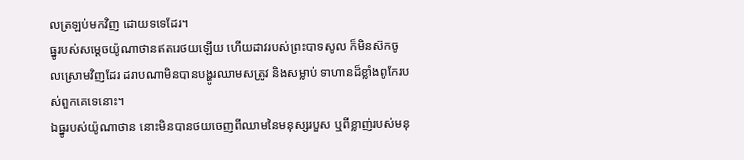លត្រឡប់មកវិញ ដោយទទេដែរ។
ធ្នូរបស់សម្ដេចយ៉ូណាថានឥតរេថយឡើយ ហើយដាវរបស់ព្រះបាទសូល ក៏មិនស៊កចូលស្រោមវិញដែរ ដរាបណាមិនបានបង្ហូរឈាមសត្រូវ និងសម្លាប់ ទាហានដ៏ខ្លាំងពូកែរបស់ពួកគេទេនោះ។
ឯធ្នូរបស់យ៉ូណាថាន នោះមិនបានថយចេញពីឈាមនៃមនុស្សរបួស ឬពីខ្លាញ់របស់មនុ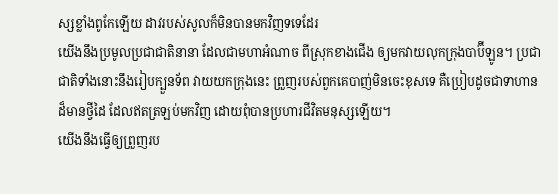ស្សខ្លាំងពូកែឡើយ ដាវរបស់សូលក៏មិនបានមកវិញទទេដែរ
យើងនឹងប្រមូលប្រជាជាតិនានា ដែលជាមហាអំណាច ពីស្រុកខាងជើង ឲ្យមកវាយលុកក្រុងបាប៊ីឡូន។ ប្រជាជាតិទាំងនោះនឹងរៀបក្បួនទ័ព វាយយកក្រុងនេះ ព្រួញរបស់ពួកគេបាញ់មិនចេះខុសទេ គឺប្រៀបដូចជាទាហានដ៏មានថ្វីដៃ ដែលឥតត្រឡប់មកវិញ ដោយពុំបានប្រហារជីវិតមនុស្សឡើយ។
យើងនឹងធ្វើឲ្យព្រួញរប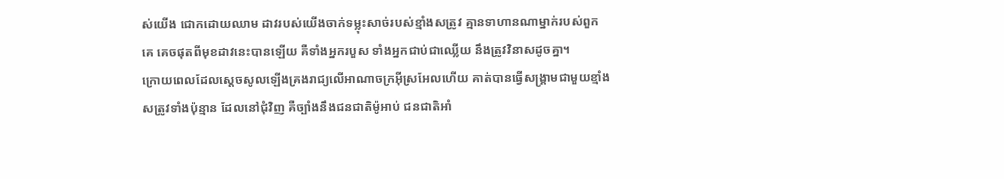ស់យើង ជោកដោយឈាម ដាវរបស់យើងចាក់ទម្លុះសាច់របស់ខ្មាំងសត្រូវ គ្មានទាហានណាម្នាក់របស់ពួកគេ គេចផុតពីមុខដាវនេះបានឡើយ គឺទាំងអ្នករបួស ទាំងអ្នកជាប់ជាឈ្លើយ នឹងត្រូវវិនាសដូចគ្នា។
ក្រោយពេលដែលស្តេចសូលឡើងគ្រងរាជ្យលើអាណាចក្រអ៊ីស្រអែលហើយ គាត់បានធ្វើសង្គ្រាមជាមួយខ្មាំងសត្រូវទាំងប៉ុន្មាន ដែលនៅជុំវិញ គឺច្បាំងនឹងជនជាតិម៉ូអាប់ ជនជាតិអាំ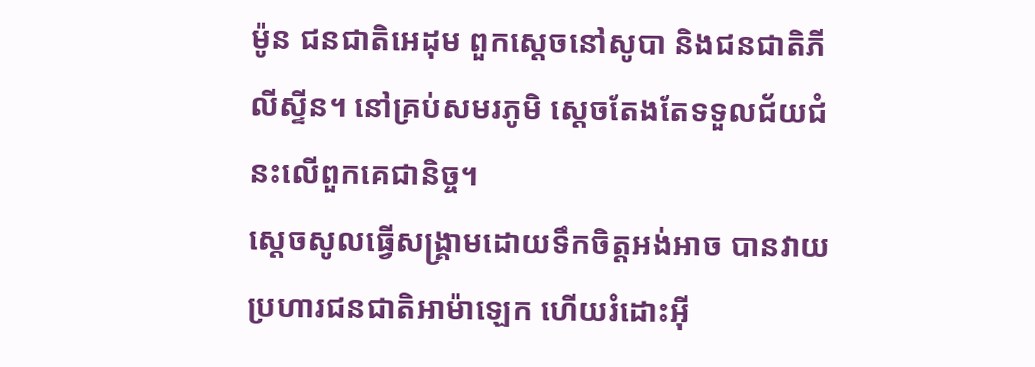ម៉ូន ជនជាតិអេដុម ពួកស្តេចនៅសូបា និងជនជាតិភីលីស្ទីន។ នៅគ្រប់សមរភូមិ ស្តេចតែងតែទទួលជ័យជំនះលើពួកគេជានិច្ច។
ស្តេចសូលធ្វើសង្គ្រាមដោយទឹកចិត្តអង់អាច បានវាយប្រហារជនជាតិអាម៉ាឡេក ហើយរំដោះអ៊ី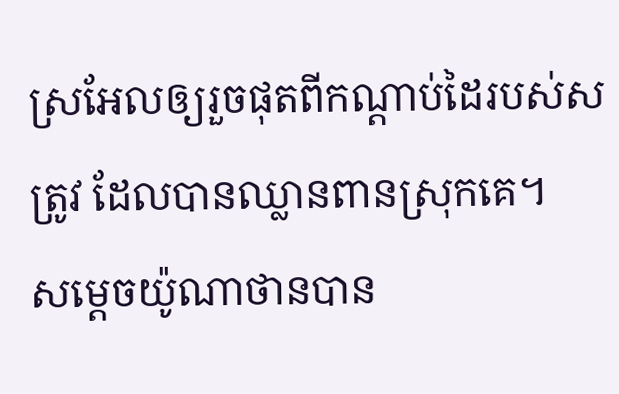ស្រអែលឲ្យរួចផុតពីកណ្តាប់ដៃរបស់សត្រូវ ដែលបានឈ្លានពានស្រុកគេ។
សម្តេចយ៉ូណាថានបាន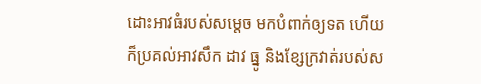ដោះអាវធំរបស់សម្តេច មកបំពាក់ឲ្យទត ហើយក៏ប្រគល់អាវសឹក ដាវ ធ្នូ និងខ្សែក្រវាត់របស់ស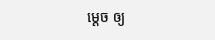ម្តេច ឲ្យ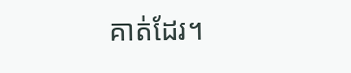គាត់ដែរ។